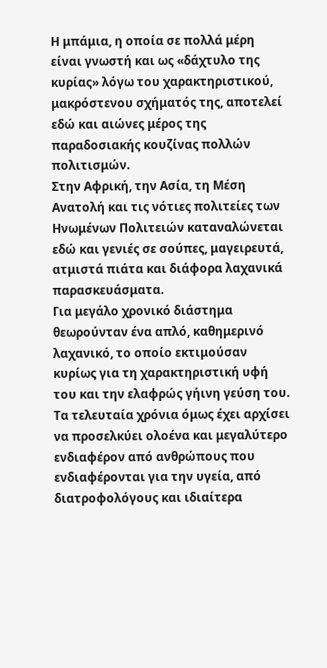Η μπάμια, η οποία σε πολλά μέρη είναι γνωστή και ως «δάχτυλο της κυρίας» λόγω του χαρακτηριστικού, μακρόστενου σχήματός της, αποτελεί εδώ και αιώνες μέρος της παραδοσιακής κουζίνας πολλών πολιτισμών.
Στην Αφρική, την Ασία, τη Μέση Ανατολή και τις νότιες πολιτείες των Ηνωμένων Πολιτειών καταναλώνεται εδώ και γενιές σε σούπες, μαγειρευτά, ατμιστά πιάτα και διάφορα λαχανικά παρασκευάσματα.
Για μεγάλο χρονικό διάστημα θεωρούνταν ένα απλό, καθημερινό λαχανικό, το οποίο εκτιμούσαν κυρίως για τη χαρακτηριστική υφή του και την ελαφρώς γήινη γεύση του.
Τα τελευταία χρόνια όμως έχει αρχίσει να προσελκύει ολοένα και μεγαλύτερο ενδιαφέρον από ανθρώπους που ενδιαφέρονται για την υγεία, από διατροφολόγους και ιδιαίτερα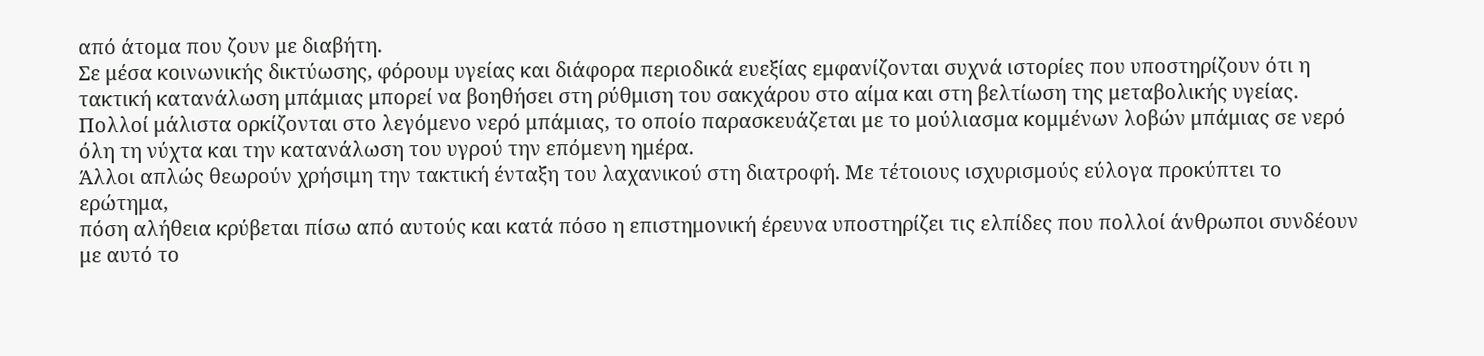από άτομα που ζουν με διαβήτη.
Σε μέσα κοινωνικής δικτύωσης, φόρουμ υγείας και διάφορα περιοδικά ευεξίας εμφανίζονται συχνά ιστορίες που υποστηρίζουν ότι η τακτική κατανάλωση μπάμιας μπορεί να βοηθήσει στη ρύθμιση του σακχάρου στο αίμα και στη βελτίωση της μεταβολικής υγείας.
Πολλοί μάλιστα ορκίζονται στο λεγόμενο νερό μπάμιας, το οποίο παρασκευάζεται με το μούλιασμα κομμένων λοβών μπάμιας σε νερό όλη τη νύχτα και την κατανάλωση του υγρού την επόμενη ημέρα.
Άλλοι απλώς θεωρούν χρήσιμη την τακτική ένταξη του λαχανικού στη διατροφή. Με τέτοιους ισχυρισμούς εύλογα προκύπτει το ερώτημα,
πόση αλήθεια κρύβεται πίσω από αυτούς και κατά πόσο η επιστημονική έρευνα υποστηρίζει τις ελπίδες που πολλοί άνθρωποι συνδέουν με αυτό το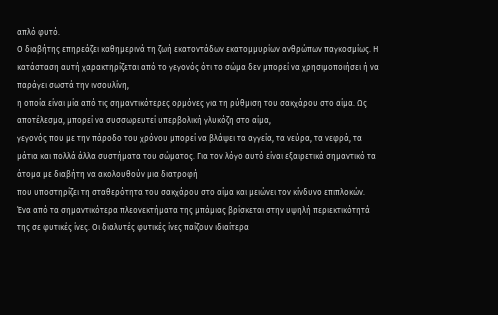απλό φυτό.
Ο διαβήτης επηρεάζει καθημερινά τη ζωή εκατοντάδων εκατομμυρίων ανθρώπων παγκοσμίως. Η κατάσταση αυτή χαρακτηρίζεται από το γεγονός ότι το σώμα δεν μπορεί να χρησιμοποιήσει ή να παράγει σωστά την ινσουλίνη,
η οποία είναι μία από τις σημαντικότερες ορμόνες για τη ρύθμιση του σακχάρου στο αίμα. Ως αποτέλεσμα, μπορεί να συσσωρευτεί υπερβολική γλυκόζη στο αίμα,
γεγονός που με την πάροδο του χρόνου μπορεί να βλάψει τα αγγεία, τα νεύρα, τα νεφρά, τα μάτια και πολλά άλλα συστήματα του σώματος. Για τον λόγο αυτό είναι εξαιρετικά σημαντικό τα άτομα με διαβήτη να ακολουθούν μια διατροφή
που υποστηρίζει τη σταθερότητα του σακχάρου στο αίμα και μειώνει τον κίνδυνο επιπλοκών.
Ένα από τα σημαντικότερα πλεονεκτήματα της μπάμιας βρίσκεται στην υψηλή περιεκτικότητά της σε φυτικές ίνες. Οι διαλυτές φυτικές ίνες παίζουν ιδιαίτερα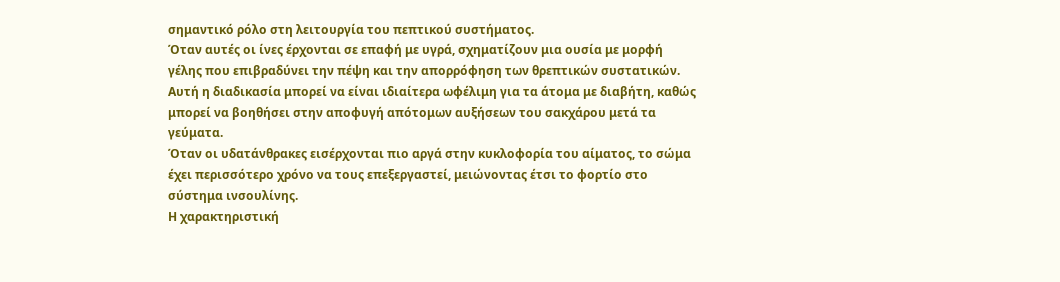σημαντικό ρόλο στη λειτουργία του πεπτικού συστήματος.
Όταν αυτές οι ίνες έρχονται σε επαφή με υγρά, σχηματίζουν μια ουσία με μορφή γέλης που επιβραδύνει την πέψη και την απορρόφηση των θρεπτικών συστατικών.
Αυτή η διαδικασία μπορεί να είναι ιδιαίτερα ωφέλιμη για τα άτομα με διαβήτη, καθώς μπορεί να βοηθήσει στην αποφυγή απότομων αυξήσεων του σακχάρου μετά τα γεύματα.
Όταν οι υδατάνθρακες εισέρχονται πιο αργά στην κυκλοφορία του αίματος, το σώμα έχει περισσότερο χρόνο να τους επεξεργαστεί, μειώνοντας έτσι το φορτίο στο σύστημα ινσουλίνης.
Η χαρακτηριστική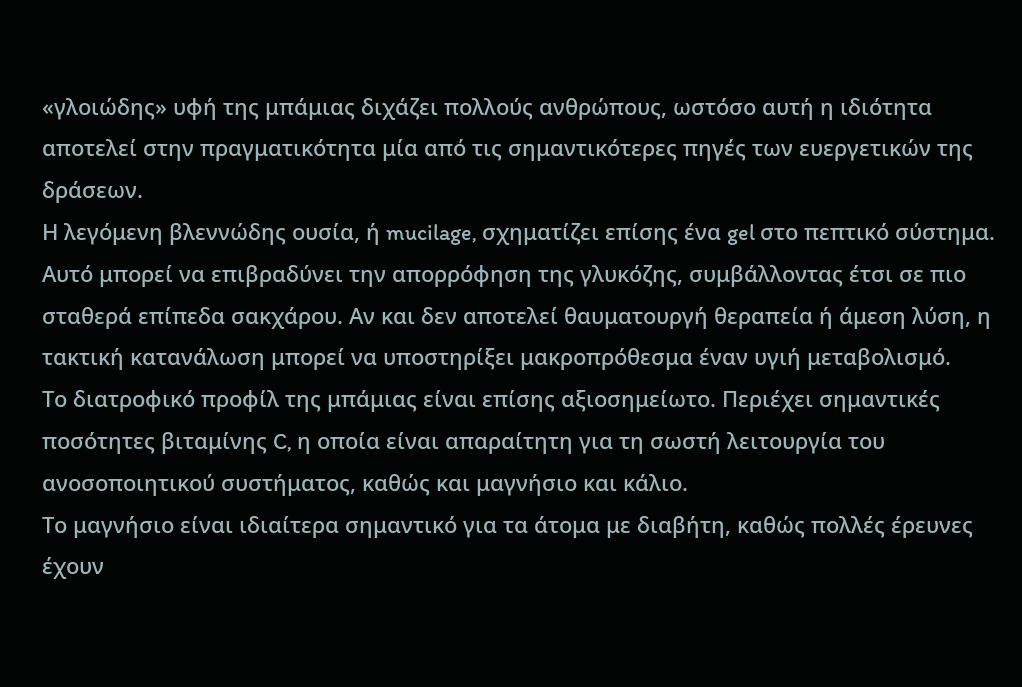«γλοιώδης» υφή της μπάμιας διχάζει πολλούς ανθρώπους, ωστόσο αυτή η ιδιότητα αποτελεί στην πραγματικότητα μία από τις σημαντικότερες πηγές των ευεργετικών της δράσεων.
Η λεγόμενη βλεννώδης ουσία, ή mucilage, σχηματίζει επίσης ένα gel στο πεπτικό σύστημα.
Αυτό μπορεί να επιβραδύνει την απορρόφηση της γλυκόζης, συμβάλλοντας έτσι σε πιο σταθερά επίπεδα σακχάρου. Αν και δεν αποτελεί θαυματουργή θεραπεία ή άμεση λύση, η τακτική κατανάλωση μπορεί να υποστηρίξει μακροπρόθεσμα έναν υγιή μεταβολισμό.
Το διατροφικό προφίλ της μπάμιας είναι επίσης αξιοσημείωτο. Περιέχει σημαντικές ποσότητες βιταμίνης C, η οποία είναι απαραίτητη για τη σωστή λειτουργία του ανοσοποιητικού συστήματος, καθώς και μαγνήσιο και κάλιο.
Το μαγνήσιο είναι ιδιαίτερα σημαντικό για τα άτομα με διαβήτη, καθώς πολλές έρευνες έχουν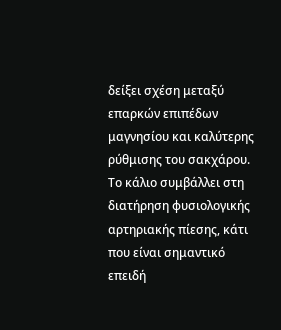δείξει σχέση μεταξύ επαρκών επιπέδων μαγνησίου και καλύτερης ρύθμισης του σακχάρου.
Το κάλιο συμβάλλει στη διατήρηση φυσιολογικής αρτηριακής πίεσης, κάτι που είναι σημαντικό επειδή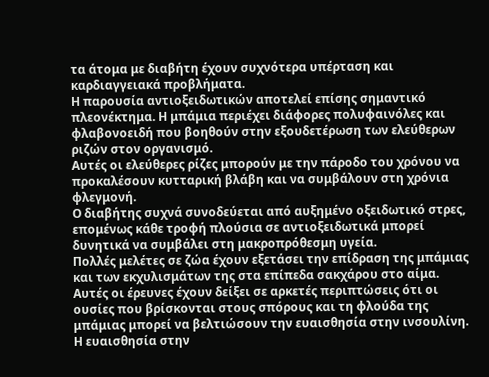τα άτομα με διαβήτη έχουν συχνότερα υπέρταση και καρδιαγγειακά προβλήματα.
Η παρουσία αντιοξειδωτικών αποτελεί επίσης σημαντικό πλεονέκτημα. Η μπάμια περιέχει διάφορες πολυφαινόλες και φλαβονοειδή που βοηθούν στην εξουδετέρωση των ελεύθερων ριζών στον οργανισμό.
Αυτές οι ελεύθερες ρίζες μπορούν με την πάροδο του χρόνου να προκαλέσουν κυτταρική βλάβη και να συμβάλουν στη χρόνια φλεγμονή.
Ο διαβήτης συχνά συνοδεύεται από αυξημένο οξειδωτικό στρες, επομένως κάθε τροφή πλούσια σε αντιοξειδωτικά μπορεί δυνητικά να συμβάλει στη μακροπρόθεσμη υγεία.
Πολλές μελέτες σε ζώα έχουν εξετάσει την επίδραση της μπάμιας και των εκχυλισμάτων της στα επίπεδα σακχάρου στο αίμα.
Αυτές οι έρευνες έχουν δείξει σε αρκετές περιπτώσεις ότι οι ουσίες που βρίσκονται στους σπόρους και τη φλούδα της μπάμιας μπορεί να βελτιώσουν την ευαισθησία στην ινσουλίνη.
Η ευαισθησία στην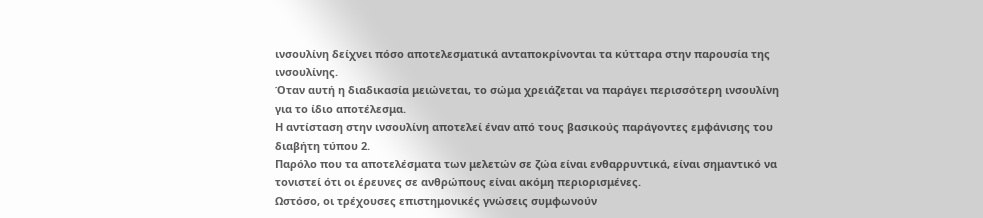ινσουλίνη δείχνει πόσο αποτελεσματικά ανταποκρίνονται τα κύτταρα στην παρουσία της ινσουλίνης.
Όταν αυτή η διαδικασία μειώνεται, το σώμα χρειάζεται να παράγει περισσότερη ινσουλίνη για το ίδιο αποτέλεσμα.
Η αντίσταση στην ινσουλίνη αποτελεί έναν από τους βασικούς παράγοντες εμφάνισης του διαβήτη τύπου 2.
Παρόλο που τα αποτελέσματα των μελετών σε ζώα είναι ενθαρρυντικά, είναι σημαντικό να τονιστεί ότι οι έρευνες σε ανθρώπους είναι ακόμη περιορισμένες.
Ωστόσο, οι τρέχουσες επιστημονικές γνώσεις συμφωνούν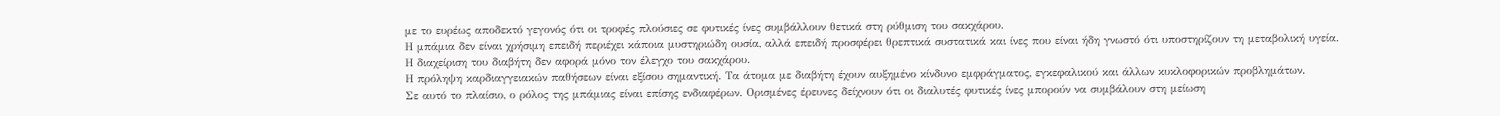με το ευρέως αποδεκτό γεγονός ότι οι τροφές πλούσιες σε φυτικές ίνες συμβάλλουν θετικά στη ρύθμιση του σακχάρου.
Η μπάμια δεν είναι χρήσιμη επειδή περιέχει κάποια μυστηριώδη ουσία, αλλά επειδή προσφέρει θρεπτικά συστατικά και ίνες που είναι ήδη γνωστό ότι υποστηρίζουν τη μεταβολική υγεία.
Η διαχείριση του διαβήτη δεν αφορά μόνο τον έλεγχο του σακχάρου.
Η πρόληψη καρδιαγγειακών παθήσεων είναι εξίσου σημαντική. Τα άτομα με διαβήτη έχουν αυξημένο κίνδυνο εμφράγματος, εγκεφαλικού και άλλων κυκλοφορικών προβλημάτων.
Σε αυτό το πλαίσιο, ο ρόλος της μπάμιας είναι επίσης ενδιαφέρων. Ορισμένες έρευνες δείχνουν ότι οι διαλυτές φυτικές ίνες μπορούν να συμβάλουν στη μείωση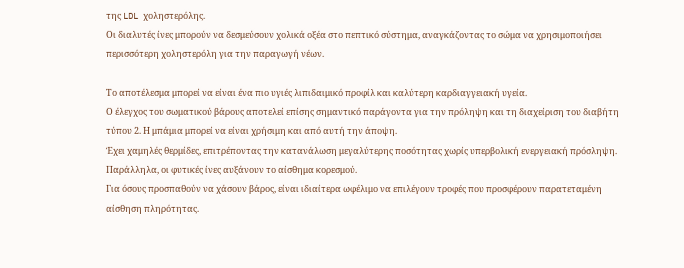της LDL χοληστερόλης.
Οι διαλυτές ίνες μπορούν να δεσμεύσουν χολικά οξέα στο πεπτικό σύστημα, αναγκάζοντας το σώμα να χρησιμοποιήσει περισσότερη χοληστερόλη για την παραγωγή νέων.

Το αποτέλεσμα μπορεί να είναι ένα πιο υγιές λιπιδαιμικό προφίλ και καλύτερη καρδιαγγειακή υγεία.
Ο έλεγχος του σωματικού βάρους αποτελεί επίσης σημαντικό παράγοντα για την πρόληψη και τη διαχείριση του διαβήτη τύπου 2. Η μπάμια μπορεί να είναι χρήσιμη και από αυτή την άποψη.
Έχει χαμηλές θερμίδες, επιτρέποντας την κατανάλωση μεγαλύτερης ποσότητας χωρίς υπερβολική ενεργειακή πρόσληψη. Παράλληλα, οι φυτικές ίνες αυξάνουν το αίσθημα κορεσμού.
Για όσους προσπαθούν να χάσουν βάρος, είναι ιδιαίτερα ωφέλιμο να επιλέγουν τροφές που προσφέρουν παρατεταμένη αίσθηση πληρότητας.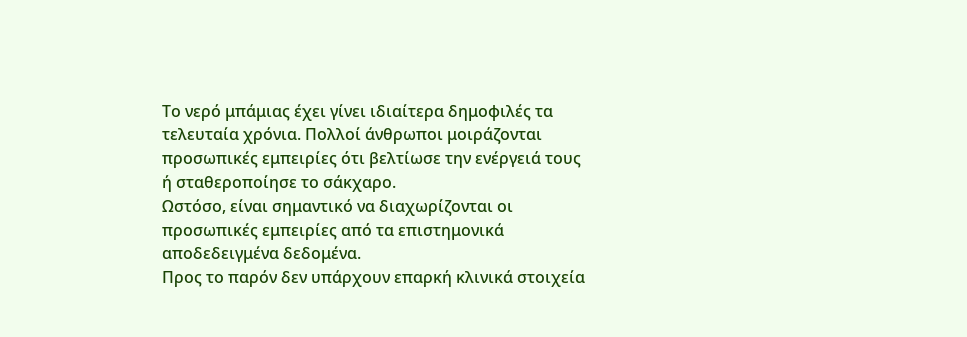Το νερό μπάμιας έχει γίνει ιδιαίτερα δημοφιλές τα τελευταία χρόνια. Πολλοί άνθρωποι μοιράζονται προσωπικές εμπειρίες ότι βελτίωσε την ενέργειά τους ή σταθεροποίησε το σάκχαρο.
Ωστόσο, είναι σημαντικό να διαχωρίζονται οι προσωπικές εμπειρίες από τα επιστημονικά αποδεδειγμένα δεδομένα.
Προς το παρόν δεν υπάρχουν επαρκή κλινικά στοιχεία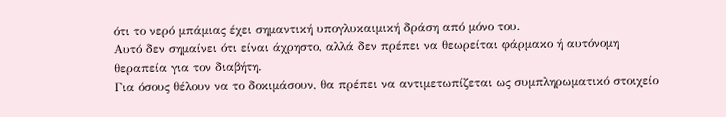ότι το νερό μπάμιας έχει σημαντική υπογλυκαιμική δράση από μόνο του.
Αυτό δεν σημαίνει ότι είναι άχρηστο, αλλά δεν πρέπει να θεωρείται φάρμακο ή αυτόνομη θεραπεία για τον διαβήτη.
Για όσους θέλουν να το δοκιμάσουν, θα πρέπει να αντιμετωπίζεται ως συμπληρωματικό στοιχείο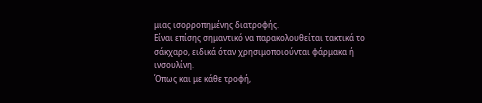μιας ισορροπημένης διατροφής.
Είναι επίσης σημαντικό να παρακολουθείται τακτικά το σάκχαρο, ειδικά όταν χρησιμοποιούνται φάρμακα ή ινσουλίνη.
Όπως και με κάθε τροφή,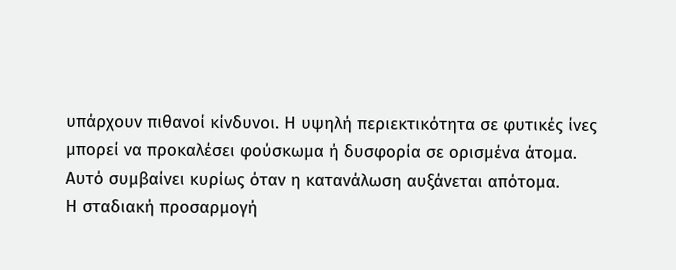υπάρχουν πιθανοί κίνδυνοι. Η υψηλή περιεκτικότητα σε φυτικές ίνες μπορεί να προκαλέσει φούσκωμα ή δυσφορία σε ορισμένα άτομα.
Αυτό συμβαίνει κυρίως όταν η κατανάλωση αυξάνεται απότομα.
Η σταδιακή προσαρμογή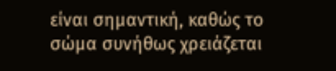είναι σημαντική, καθώς το σώμα συνήθως χρειάζεται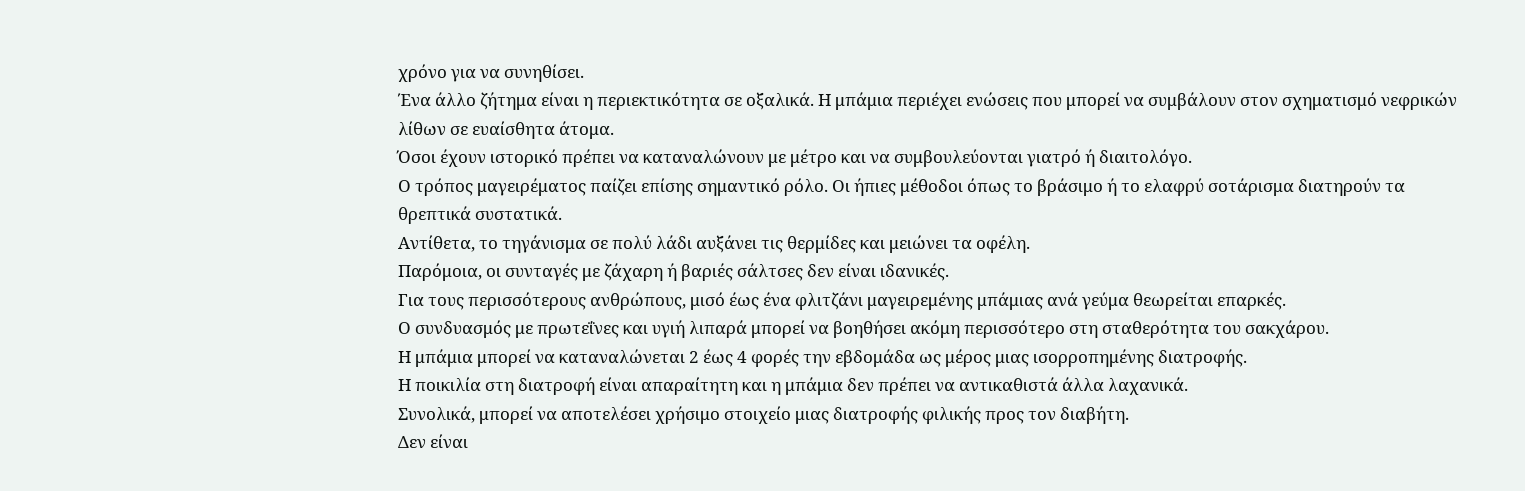χρόνο για να συνηθίσει.
Ένα άλλο ζήτημα είναι η περιεκτικότητα σε οξαλικά. Η μπάμια περιέχει ενώσεις που μπορεί να συμβάλουν στον σχηματισμό νεφρικών λίθων σε ευαίσθητα άτομα.
Όσοι έχουν ιστορικό πρέπει να καταναλώνουν με μέτρο και να συμβουλεύονται γιατρό ή διαιτολόγο.
Ο τρόπος μαγειρέματος παίζει επίσης σημαντικό ρόλο. Οι ήπιες μέθοδοι όπως το βράσιμο ή το ελαφρύ σοτάρισμα διατηρούν τα θρεπτικά συστατικά.
Αντίθετα, το τηγάνισμα σε πολύ λάδι αυξάνει τις θερμίδες και μειώνει τα οφέλη.
Παρόμοια, οι συνταγές με ζάχαρη ή βαριές σάλτσες δεν είναι ιδανικές.
Για τους περισσότερους ανθρώπους, μισό έως ένα φλιτζάνι μαγειρεμένης μπάμιας ανά γεύμα θεωρείται επαρκές.
Ο συνδυασμός με πρωτεΐνες και υγιή λιπαρά μπορεί να βοηθήσει ακόμη περισσότερο στη σταθερότητα του σακχάρου.
Η μπάμια μπορεί να καταναλώνεται 2 έως 4 φορές την εβδομάδα ως μέρος μιας ισορροπημένης διατροφής.
Η ποικιλία στη διατροφή είναι απαραίτητη και η μπάμια δεν πρέπει να αντικαθιστά άλλα λαχανικά.
Συνολικά, μπορεί να αποτελέσει χρήσιμο στοιχείο μιας διατροφής φιλικής προς τον διαβήτη.
Δεν είναι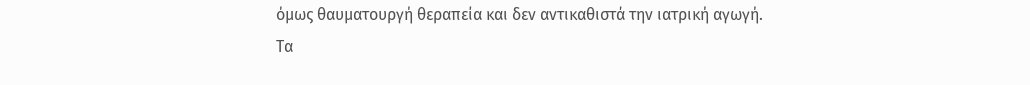όμως θαυματουργή θεραπεία και δεν αντικαθιστά την ιατρική αγωγή.
Τα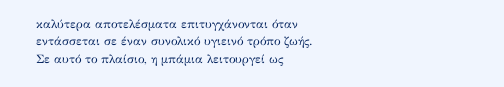καλύτερα αποτελέσματα επιτυγχάνονται όταν εντάσσεται σε έναν συνολικό υγιεινό τρόπο ζωής.
Σε αυτό το πλαίσιο, η μπάμια λειτουργεί ως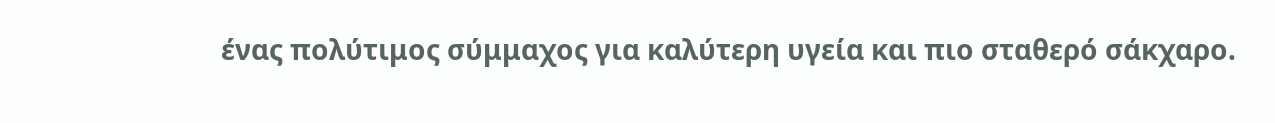ένας πολύτιμος σύμμαχος για καλύτερη υγεία και πιο σταθερό σάκχαρο.